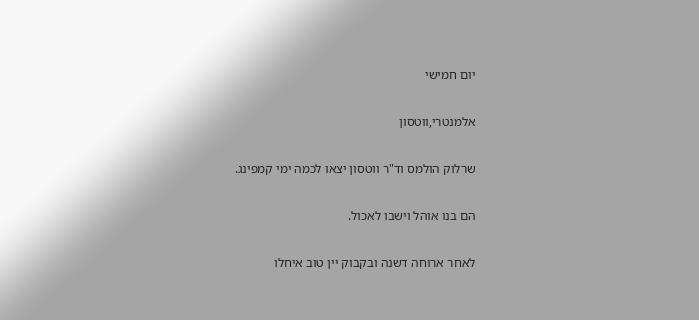יום חמישי

אלמנטרי,ווטסון

שרלוק הולמס וד"ר ווטסון יצאו לכמה ימי קמפינג.

הם בנו אוהל וישבו לאכול.

לאחר ארוחה דשנה ובקבוק יין טוב איחלו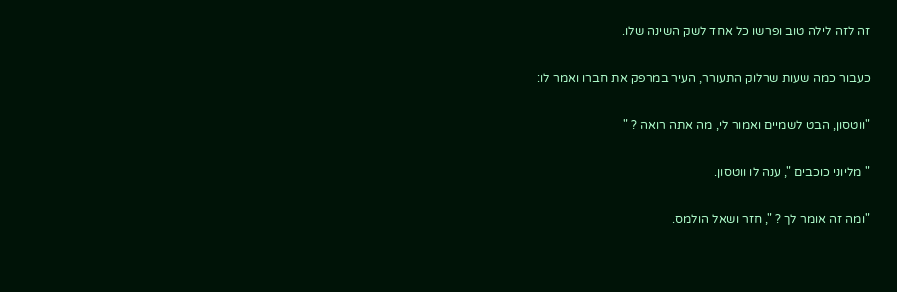זה לזה לילה טוב ופרשו כל אחד לשק השינה שלו.

כעבור כמה שעות שרלוק התעורר, העיר במרפק את חברו ואמר לו:

"ווטסון, הבט לשמיים ואמור לי, מה אתה רואה ? "

" מליוני כוכבים ", ענה לו ווטסון.

"ומה זה אומר לך ? ", חזר ושאל הולמס.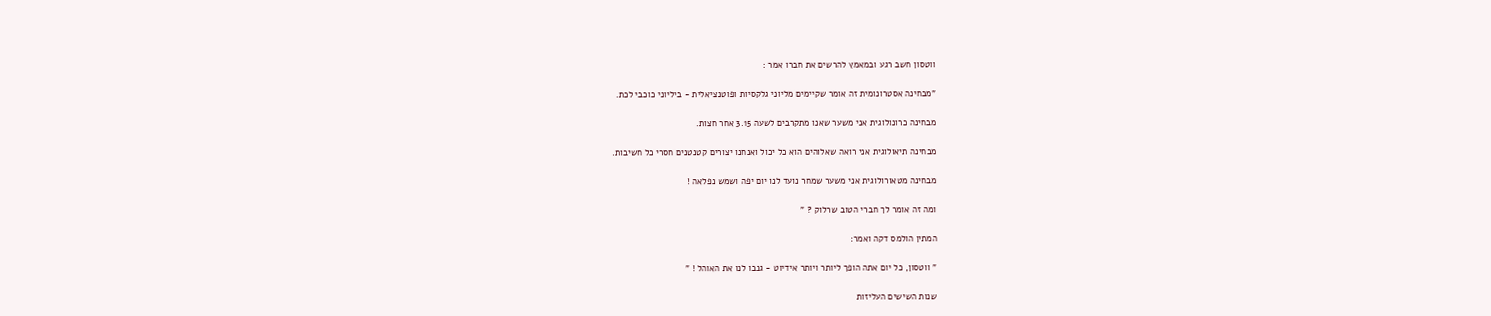ווטסון חשב רגע ובמאמץ להרשים את חברו אמר :

"מבחינה אסטרונומית זה אומר שקיימים מליוני גלקסיות ופוטנציאלית - ביליוני כוכבי לכת.

מבחינה כרונולוגית אני משער שאנו מתקרבים לשעה 3.15 אחר חצות.

מבחינה תיאולוגית אני רואה שאלוהים הוא כל יכול ואנחנו יצורים קטנטנים חסרי כל חשיבות.

מבחינה מטאורולוגית אני משער שמחר נועד לנו יום יפה ושמש נפלאה !

ומה זה אומר לך חברי הטוב שרלוק ? "

המתין הולמס דקה ואמר:

" ווטסון, כל יום אתה הופך ליותר ויותר אידיוט - גנבו לנו את האוהל ! "

שנות השישים העליזות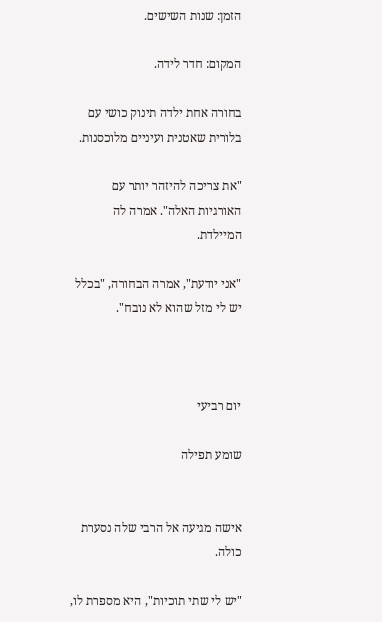הזמן: שנות השישים.

המקום: חדר לידה.

בחורה אחת ילדה תינוק כושי עם בלורית שאטנית ועיניים מלוכסנות.

"את צריכה להיזהר יותר עם האורגיות האלה". אמרה לה המיילדת.

"אני יודעת", אמרה הבחורה, "בכלל יש לי מזל שהוא לא נובח".



יום רביעי

שומע תפילה


אישה מגיעה אל הרבי שלה נסערת כולה.

"יש לי שתי תוכיות", היא מספרת לו,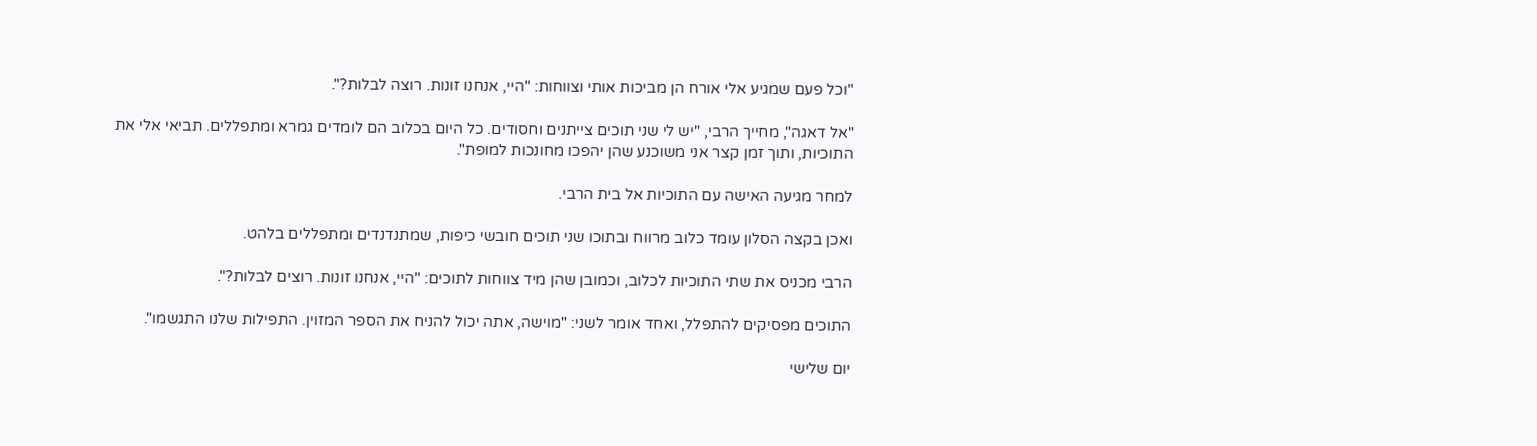"וכל פעם שמגיע אלי אורח הן מביכות אותי וצווחות: "היי, אנחנו זונות. רוצה לבלות?".

"אל דאגה", מחייך הרבי, "יש לי שני תוכים צייתנים וחסודים. כל היום בכלוב הם לומדים גמרא ומתפללים. תביאי אלי את התוכיות, ותוך זמן קצר אני משוכנע שהן יהפכו מחונכות למופת".

למחר מגיעה האישה עם התוכיות אל בית הרבי.

ואכן בקצה הסלון עומד כלוב מרווח ובתוכו שני תוכים חובשי כיפות, שמתנדנדים ומתפללים בלהט.

הרבי מכניס את שתי התוכיות לכלוב, וכמובן שהן מיד צווחות לתוכים: "היי, אנחנו זונות. רוצים לבלות?".

התוכים מפסיקים להתפלל, ואחד אומר לשני: "מוישה, אתה יכול להניח את הספר המזוין. התפילות שלנו התגשמו".

יום שלישי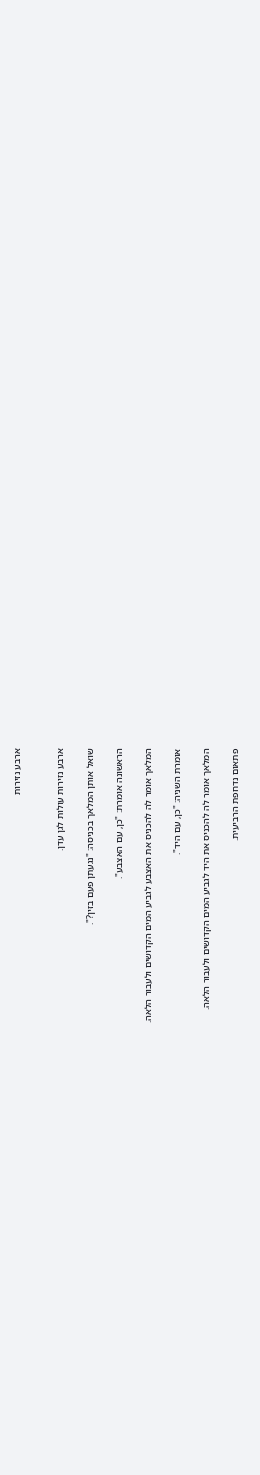ארבע נזירות


ארבע נזירות עולות לגן עדן.

שואל אותן המלאך בכניסה: "נגעתן פעם בזין?".

הראשונה אומרת: "כן, עם האצבע".

המלאך אומר לה להכניס את האצבע לגביע המים הקדושים ולעבור הלאה.

אומרת השניה: "כן, עם היד".

המלאך אומר לה להכניס את היד לגביע המים הקדושים ולעבור הלאה.

פתאום נדחפת הרביעית.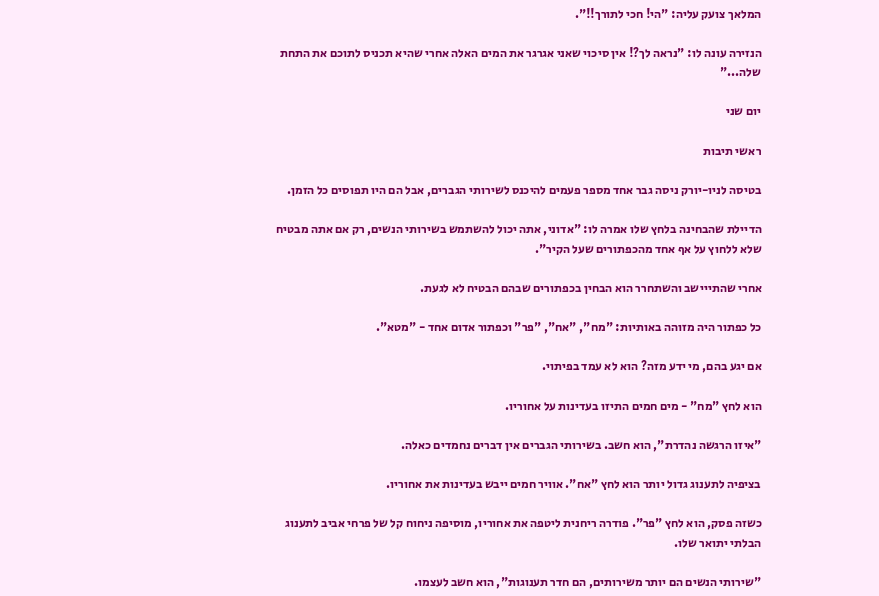המלאך צועק עליה: "הי! חכי לתורך!!".

הנזירה עונה לו: "נראה לך?! אין סיכוי שאני אגרגר את המים האלה אחרי שהיא תכניס לתוכם את התחת שלה..."

יום שני

ראשי תיבות

בטיסה לניו-יורק ניסה גבר אחד מספר פעמים להיכנס לשירותי הגברים, אבל הם היו תפוסים כל הזמן.

הדיילת שהבחינה בלחץ שלו אמרה לו: "אדוני, אתה יכול להשתמש בשירותי הנשים, רק אם אתה מבטיח שלא ללחוץ על אף אחד מהכפתורים שעל הקיר".

אחרי שהתייישב והשתחרר הוא הבחין בכפתורים שבהם הבטיח לא לגעת.

כל כפתור היה מזוהה באותיות: "מח", "אח", "פר" וכפתור אדום אחד - "מטא".

אם יגע בהם, מי ידע מזה? הוא לא עמד בפיתוי.

הוא לחץ "מח" - מים חמים התיזו בעדינות על אחוריו.

"איזו הרגשה נהדרת", הוא חשב. בשירותי הגברים אין דברים נחמדים כאלה.

בציפיה לתענוג גדול יותר הוא לחץ "אח". אוויר חמים ייבש בעדינות את אחוריו.

כשזה פסק, הוא לחץ "פר". פודרה ריחנית ליטפה את אחוריו, מוסיפה ניחוח קל של פרחי אביב לתענוג הבלתי יתואר שלו.

"שירותי הנשים הם יותר משירותים, הם חדר תענוגות", הוא חשב לעצמו.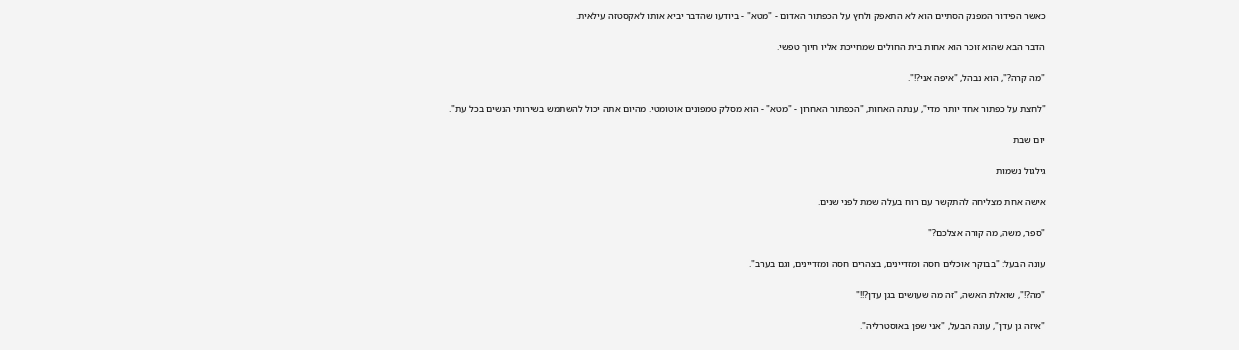כאשר הפידור המפנק הסתיים הוא לא התאפק ולחץ על הכפתור האדום - "מטא" - ביודעו שהדבר יביא אותו לאקסטזה עילאית.

הדבר הבא שהוא זוכר הוא אחות בית החולים שמחייכת אליו חיוך טפשי.

"מה קרה?", הוא נבהל, "איפה אני?!".

"לחצת על כפתור אחד יותר מדי", ענתה האחות, "הכפתור האחרון - "מטא" - הוא מסלק טמפונים אוטומטי. מהיום אתה יכול להשתמש בשירותי הנשים בכל עת".

יום שבת

גילגול נשמות

אישה אחת מצליחה להתקשר עם רוח בעלה שמת לפני שנים.

"ספר, משה, מה קורה אצלכם?"

עונה הבעל: "בבוקר אוכלים חסה ומזדיינים, בצהרים חסה ומזדיינים, וגם בערב".

"מה?!", שואלת האשה, "זה מה שעושים בגן עדן?!!"

"איזה גן עדן", עונה הבעל, "אני שפן באוסטרליה".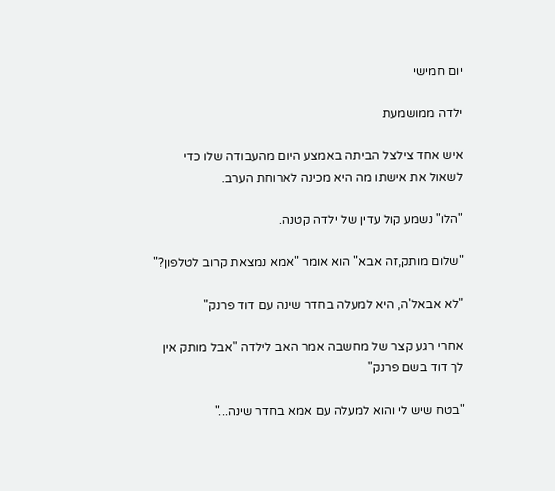יום חמישי

ילדה ממושמעת

איש אחד צילצל הביתה באמצע היום מהעבודה שלו כדי לשאול את אישתו מה היא מכינה לארוחת הערב.

"הלו" נשמע קול עדין של ילדה קטנה.

"שלום מותק,זה אבא" הוא אומר "אמא נמצאת קרוב לטלפון?"

"לא אבאל'ה, היא למעלה בחדר שינה עם דוד פרנק"

אחרי רגע קצר של מחשבה אמר האב לילדה "אבל מותק אין לך דוד בשם פרנק"

"בטח שיש לי והוא למעלה עם אמא בחדר שינה..."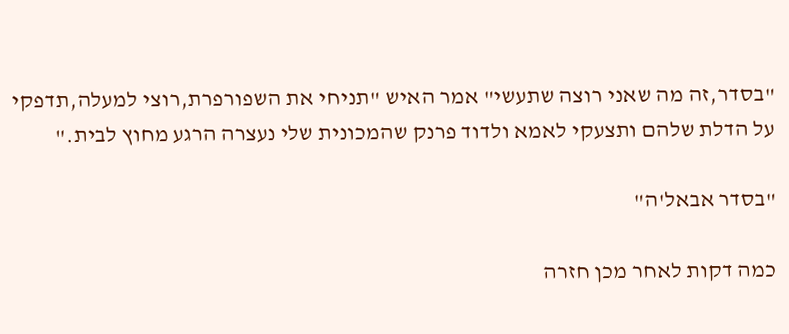"בסדר,זה מה שאני רוצה שתעשי" אמר האיש "תניחי את השפורפרת,רוצי למעלה,תדפקי על הדלת שלהם ותצעקי לאמא ולדוד פרנק שהמכונית שלי נעצרה הרגע מחוץ לבית."

"בסדר אבאל'ה"

כמה דקות לאחר מכן חזרה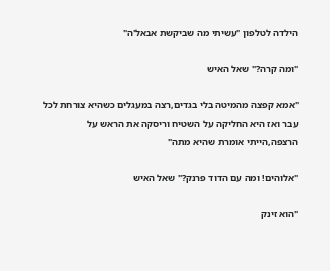הילדה לטלפון "עשיתי מה שביקשת אבאל'ה"

"ומה קרה?" שאל האיש

"אמא קפצה מהמיטה בלי בגדים,רצה במעגלים כשהיא צורחת לכל עבר ואז היא החליקה על השטיח וריסקה את הראש על הרצפה,הייתי אומרת שהיא מתה"

"אלוהים! ומה עם הדוד פרנק?" שאל האיש

"הוא זינק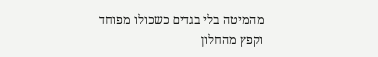מהמיטה בלי בגדים כשכולו מפוחד וקפץ מהחלון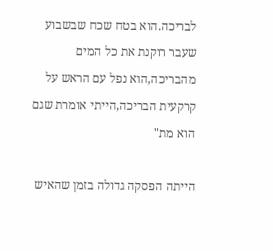לבריכה.הוא בטח שכח שבשבוע שעבר רוקנת את כל המים מהבריכה,הוא נפל עם הראש על קרקעית הבריכה,הייתי אומרת שגם הוא מת"

הייתה הפסקה גדולה בזמן שהאיש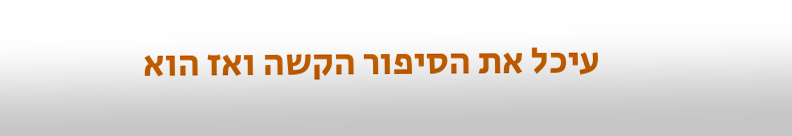עיכל את הסיפור הקשה ואז הוא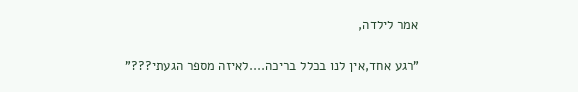אמר לילדה,

"רגע אחד,אין לנו בכלל בריכה....לאיזה מספר הגעתי???"